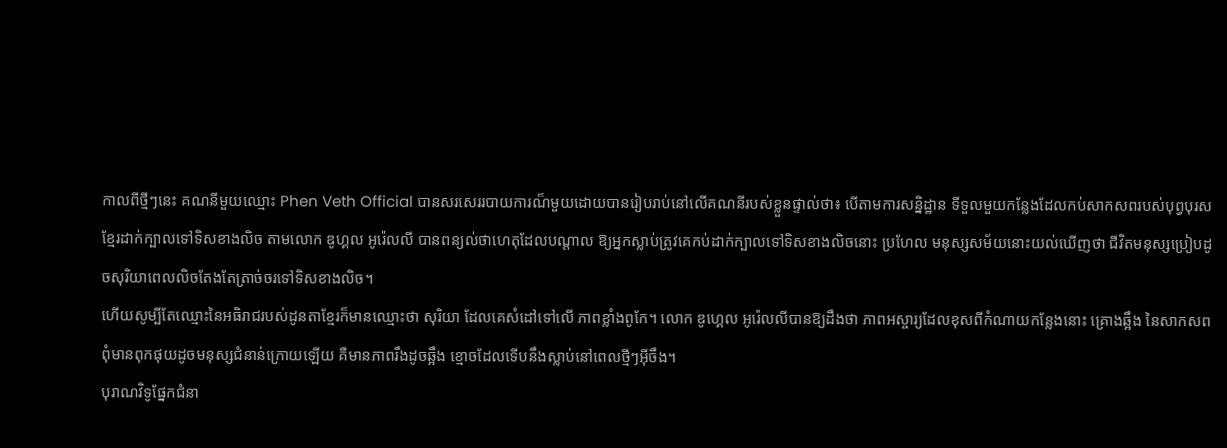កាលពីថ្មីៗនេះ គណនីមួយឈ្មោះ Phen Veth Official បានសរសេររបាយការណ៏មួយដោយបានរៀបរាប់នៅលើគណនីរបស់ខ្លួនផ្ទាល់ថា៖ បើតាមការសន្និដ្ឋាន ទីទួលមួយកន្លែងដែលកប់សាកសពរបស់បុព្វបុរសខ្មែរដាក់ក្បាលទៅទិសខាងលិច តាមលោក ឌូហ្គល អូរ៉េលលី បានពន្យល់ថាហេតុដែលបណ្តាល ឱ្យអ្នកស្លាប់ត្រូវគេកប់ដាក់ក្បាលទៅទិសខាងលិចនោះ ប្រហែល មនុស្សសម័យនោះយល់ឃើញថា ជីវិតមនុស្សប្រៀបដូចសុរិយាពេលលិចតែងតែត្រាច់ចរទៅទិសខាងលិច។
ហើយសូម្បីតែឈ្មោះនៃអធិរាជរបស់ដូនតាខ្មែរក៏មានឈ្មោះថា សុរិយា ដែលគេសំដៅទៅលើ ភាពខ្លាំងពូកែ។ លោក ឌូហ្គេល អូរ៉េលលីបានឱ្យដឹងថា ភាពអស្ចារ្យដែលខុសពីកំណាយកន្លែងនោះ គ្រោងឆ្អឹង នៃសាកសពពុំមានពុកផុយដូចមនុស្សជំនាន់ក្រោយឡើយ គឺមានភាពរឹងដូចឆ្អឹង ខ្មោចដែលទើបនឹងស្លាប់នៅពេលថ្មីៗអ៊ីចឹង។
បុរាណវិទូផ្នែកជំនា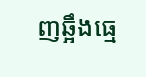ញឆ្អឹងធ្មេ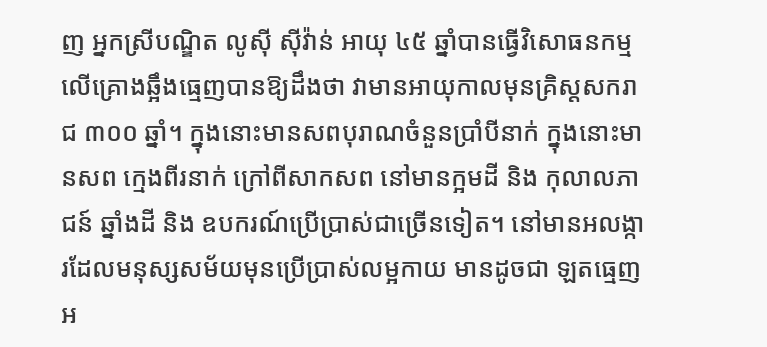ញ អ្នកស្រីបណ្ឌិត លូស៊ី ស៊ីវ៉ាន់ អាយុ ៤៥ ឆ្នាំបានធ្វើវិសោធនកម្មលើគ្រោងឆ្អឹងធ្មេញបានឱ្យដឹងថា វាមានអាយុកាលមុនគ្រិស្តសករាជ ៣០០ ឆ្នាំ។ ក្នុងនោះមានសពបុរាណចំនួនប្រាំបីនាក់ ក្នុងនោះមានសព ក្មេងពីរនាក់ ក្រៅពីសាកសព នៅមានក្អមដី និង កុលាលភាជន៍ ឆ្នាំងដី និង ឧបករណ៍ប្រើប្រាស់ជាច្រើនទៀត។ នៅមានអលង្ការដែលមនុស្សសម័យមុនប្រើប្រាស់លម្អកាយ មានដូចជា ឡតធ្មេញ អ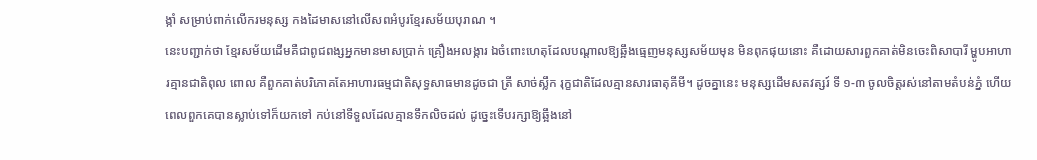ង្កាំ សម្រាប់ពាក់លើករមនុស្ស កងដៃមាសនៅលើសពអំបូរខ្មែរសម័យបុរាណ ។
នេះបញ្ជាក់ថា ខ្មែរសម័យដើមគឺជាពូជពង្សអ្នកមានមាសប្រាក់ គ្រឿងអលង្ការ ឯចំពោះហេតុដែលបណ្តាលឱ្យឆ្អឹងធ្មេញមនុស្សសម័យមុន មិនពុកផុយនោះ គឺដោយសារពួកគាត់មិនចេះពិសាបារី ម្ហូបអាហារគ្មានជាតិពុល ពោល គឺពួកគាត់បរិភោគតែអាហារធម្មជាតិសុទ្ធសាធមានដូចជា ត្រី សាច់ស្លឹក រុក្ខជាតិដែលគ្មានសារធាតុគីមី។ ដូចគ្នានេះ មនុស្សដើមសតវត្សរ៍ ទី ១-៣ ចូលចិត្តរស់នៅតាមតំបន់ភ្នំ ហើយពេលពួកគេបានស្លាប់ទៅក៏យកទៅ កប់នៅទីទួលដែលគ្មានទឹកលិចដល់ ដូច្នេះទើបរក្សាឱ្យឆ្អឹងនៅ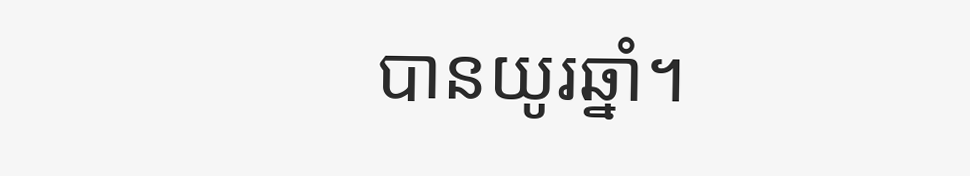បានយូរឆ្នាំ។